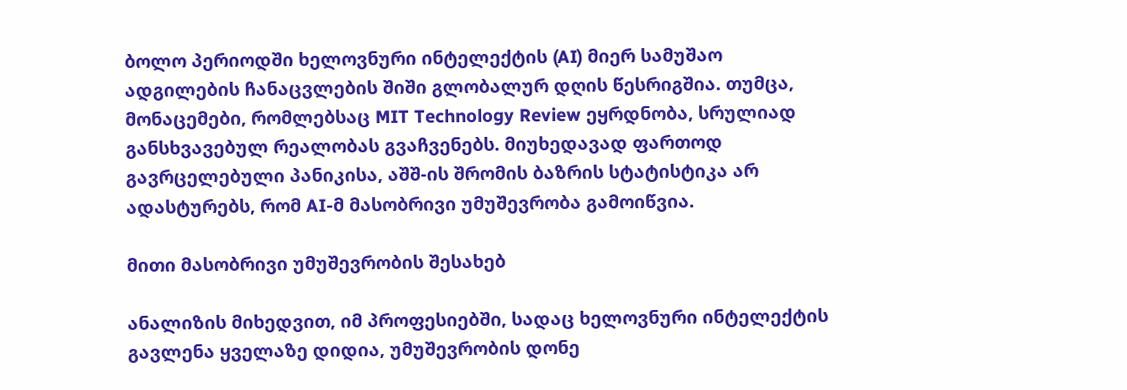ბოლო პერიოდში ხელოვნური ინტელექტის (AI) მიერ სამუშაო ადგილების ჩანაცვლების შიში გლობალურ დღის წესრიგშია. თუმცა, მონაცემები, რომლებსაც MIT Technology Review ეყრდნობა, სრულიად განსხვავებულ რეალობას გვაჩვენებს. მიუხედავად ფართოდ გავრცელებული პანიკისა, აშშ-ის შრომის ბაზრის სტატისტიკა არ ადასტურებს, რომ AI-მ მასობრივი უმუშევრობა გამოიწვია.

მითი მასობრივი უმუშევრობის შესახებ

ანალიზის მიხედვით, იმ პროფესიებში, სადაც ხელოვნური ინტელექტის გავლენა ყველაზე დიდია, უმუშევრობის დონე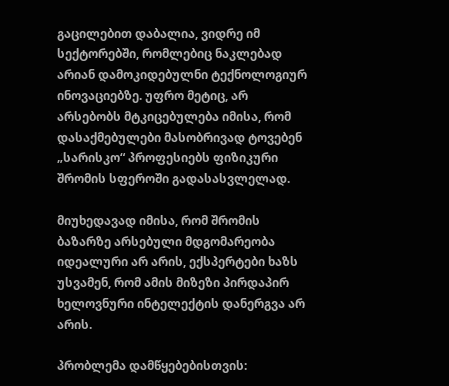გაცილებით დაბალია, ვიდრე იმ სექტორებში, რომლებიც ნაკლებად არიან დამოკიდებულნი ტექნოლოგიურ ინოვაციებზე. უფრო მეტიც, არ არსებობს მტკიცებულება იმისა, რომ დასაქმებულები მასობრივად ტოვებენ „სარისკო“ პროფესიებს ფიზიკური შრომის სფეროში გადასასვლელად.

მიუხედავად იმისა, რომ შრომის ბაზარზე არსებული მდგომარეობა იდეალური არ არის, ექსპერტები ხაზს უსვამენ, რომ ამის მიზეზი პირდაპირ ხელოვნური ინტელექტის დანერგვა არ არის.

პრობლემა დამწყებებისთვის: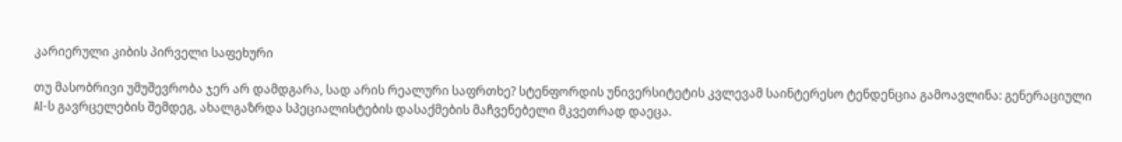კარიერული კიბის პირველი საფეხური

თუ მასობრივი უმუშევრობა ჯერ არ დამდგარა, სად არის რეალური საფრთხე? სტენფორდის უნივერსიტეტის კვლევამ საინტერესო ტენდენცია გამოავლინა: გენერაციული AI-ს გავრცელების შემდეგ, ახალგაზრდა სპეციალისტების დასაქმების მაჩვენებელი მკვეთრად დაეცა.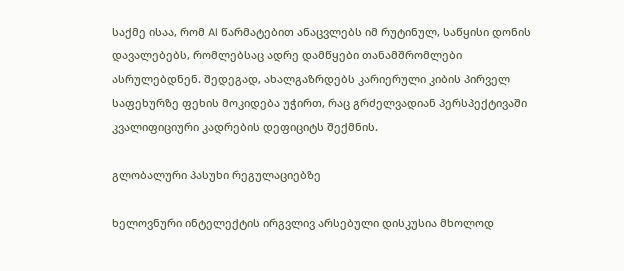საქმე ისაა, რომ AI წარმატებით ანაცვლებს იმ რუტინულ, საწყისი დონის დავალებებს, რომლებსაც ადრე დამწყები თანამშრომლები ასრულებდნენ. შედეგად, ახალგაზრდებს კარიერული კიბის პირველ საფეხურზე ფეხის მოკიდება უჭირთ, რაც გრძელვადიან პერსპექტივაში კვალიფიციური კადრების დეფიციტს შექმნის.

გლობალური პასუხი რეგულაციებზე

ხელოვნური ინტელექტის ირგვლივ არსებული დისკუსია მხოლოდ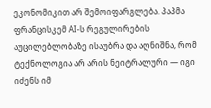ეკონომიკით არ შემოიფარგლება. პაპმა ფრანცისკემ AI-ს რეგულირების აუცილებლობაზე ისაუბრა და აღნიშნა, რომ ტექნოლოგია არ არის ნეიტრალური — იგი იძენს იმ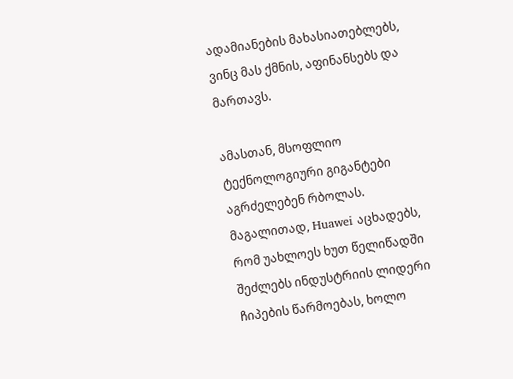ადამიანების მახასიათებლებს, ვინც მას ქმნის, აფინანსებს და მართავს.

ამასთან, მსოფლიო ტექნოლოგიური გიგანტები აგრძელებენ რბოლას. მაგალითად, Huawei აცხადებს, რომ უახლოეს ხუთ წელიწადში შეძლებს ინდუსტრიის ლიდერი ჩიპების წარმოებას, ხოლო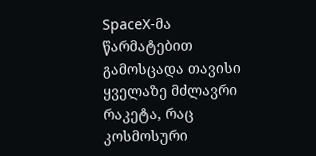SpaceX-მა წარმატებით გამოსცადა თავისი ყველაზე მძლავრი რაკეტა, რაც კოსმოსური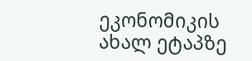ეკონომიკის ახალ ეტაპზე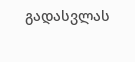გადასვლას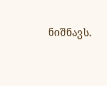ნიშნავს.